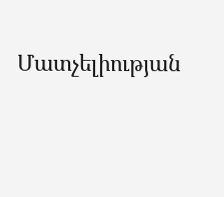Մատչելիության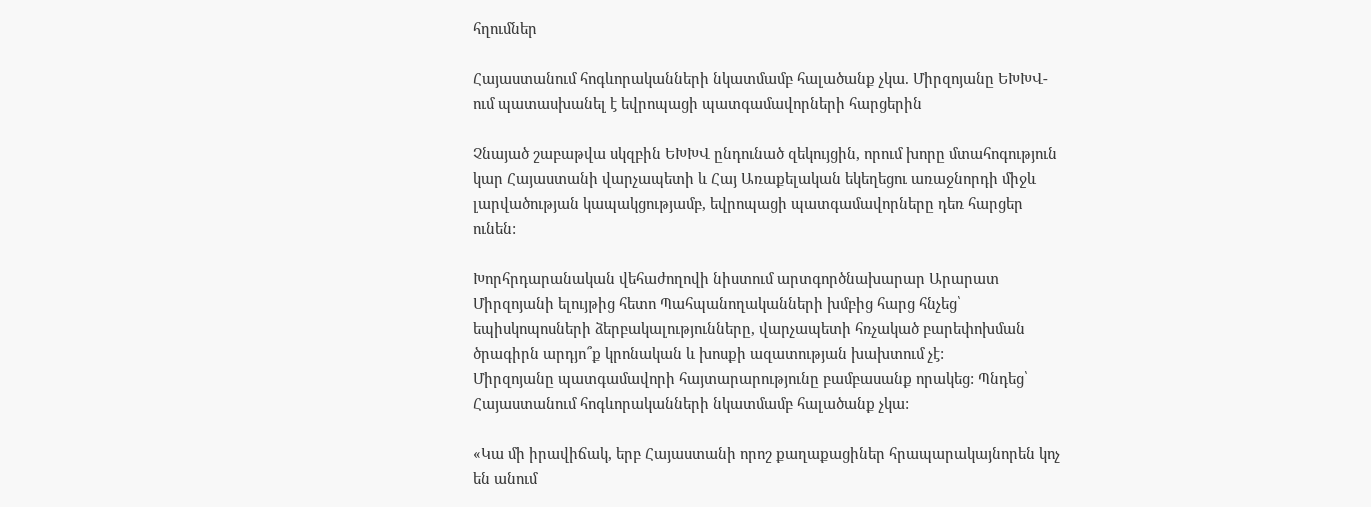հղումներ

Հայաստանում հոգևորականների նկատմամբ հալածանք չկա. Միրզոյանը ԵԽԽՎ-ում պատասխանել է եվրոպացի պատգամավորների հարցերին

Չնայած շաբաթվա սկզբին ԵԽԽՎ ընդունած զեկույցին, որում խորը մտահոգություն կար Հայաստանի վարչապետի և Հայ Առաքելական եկեղեցու առաջնորդի միջև լարվածության կապակցությամբ, եվրոպացի պատգամավորները դեռ հարցեր ունեն:

Խորհրդարանական վեհաժողովի նիստում արտգործնախարար Արարատ Միրզոյանի ելույթից հետո Պահպանողականների խմբից հարց հնչեց՝ եպիսկոպոսների ձերբակալությունները, վարչապետի հռչակած բարեփոխման ծրագիրն արդյո՞ք կրոնական և խոսքի ազատության խախտում չէ:
Միրզոյանը պատգամավորի հայտարարությունը բամբասանք որակեց: Պնդեց՝ Հայաստանում հոգևորականների նկատմամբ հալածանք չկա:

«Կա մի իրավիճակ, երբ Հայաստանի որոշ քաղաքացիներ հրապարակայնորեն կոչ են անում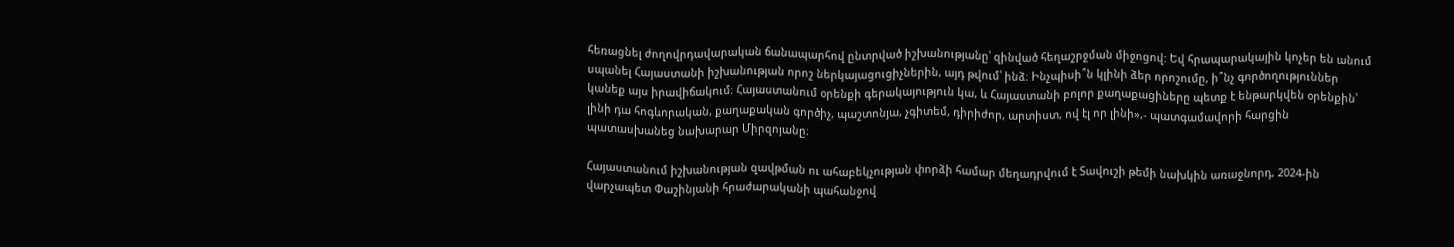հեռացնել ժողովրդավարական ճանապարհով ընտրված իշխանությանը՝ զինված հեղաշրջման միջոցով: Եվ հրապարակային կոչեր են անում սպանել Հայաստանի իշխանության որոշ ներկայացուցիչներին, այդ թվում՝ ինձ։ Ինչպիսի՞ն կլինի ձեր որոշումը, ի՞նչ գործողություններ կանեք այս իրավիճակում։ Հայաստանում օրենքի գերակայություն կա, և Հայաստանի բոլոր քաղաքացիները պետք է ենթարկվեն օրենքին՝ լինի դա հոգևորական, քաղաքական գործիչ, պաշտոնյա, չգիտեմ, դիրիժոր, արտիստ, ով էլ որ լինի»,- պատգամավորի հարցին պատասխանեց նախարար Միրզոյանը։

Հայաստանում իշխանության զավթման ու ահաբեկչության փորձի համար մեղադրվում է Տավուշի թեմի նախկին առաջնորդ, 2024-ին վարչապետ Փաշինյանի հրաժարականի պահանջով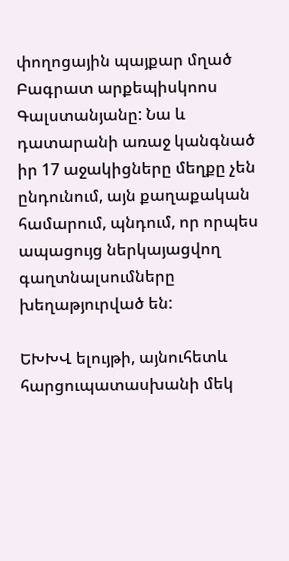փողոցային պայքար մղած Բագրատ արքեպիսկոոս Գալստանյանը: Նա և դատարանի առաջ կանգնած իր 17 աջակիցները մեղքը չեն ընդունում, այն քաղաքական համարում, պնդում, որ որպես ապացույց ներկայացվող գաղտնալսումները խեղաթյուրված են:

ԵԽԽՎ ելույթի, այնուհետև հարցուպատասխանի մեկ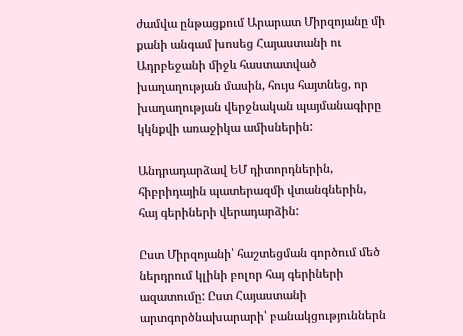ժամվա ընթացքում Արարատ Միրզոյանը մի քանի անգամ խոսեց Հայաստանի ու Ադրբեջանի միջև հաստատված խաղաղության մասին, հույս հայտնեց, որ խաղաղության վերջնական պայմանագիրը կկնքվի առաջիկա ամիսներին:

Անդրադարձավ ԵՄ դիտորդներին, հիբրիդային պատերազմի վտանգներին, հայ գերիների վերադարձին:

Ըստ Միրզոյանի՝ հաշտեցման գործում մեծ ներդրում կլինի բոլոր հայ գերիների ազատումը: Ըստ Հայաստանի արտգործնախարարի՝ բանակցություններն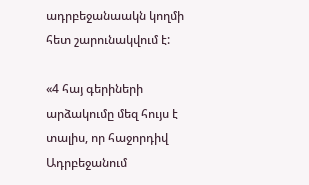ադրբեջանաակն կողմի հետ շարունակվում է:

«4 հայ գերիների արձակումը մեզ հույս է տալիս, որ հաջորդիվ Ադրբեջանում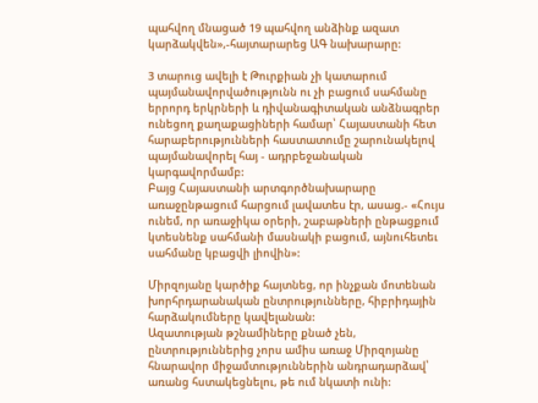պահվող մնացած 19 պահվող անձինք ազատ կարձակվեն»,-հայտարարեց ԱԳ նախարարը:

3 տարուց ավելի է Թուրքիան չի կատարում պայմանավորվածությունն ու չի բացում սահմանը երրորդ երկրների և դիվանագիտական անձնագրեր ունեցող քաղաքացիների համար՝ Հայաստանի հետ հարաբերությունների հաստատումը շարունակելով պայմանավորել հայ - ադրբեջանական կարգավորմամբ:
Բայց Հայաստանի արտգործնախարարը առաջընթացում հարցում լավատես էր, ասաց.- «Հույս ունեմ, որ առաջիկա օրերի, շաբաթների ընթացքում կտեսնենք սահմանի մասնակի բացում, այնուհետեւ սահմանը կբացվի լիովին»:

Միրզոյանը կարծիք հայտնեց, որ ինչքան մոտենան խորհրդարանական ընտրությունները, հիբրիդային հարձակումները կավելանան:
Ազատության թշնամիները քնած չեն, ընտրություններից չորս ամիս առաջ Միրզոյանը հնարավոր միջամտություններին անդրադարձավ՝ առանց հստակեցնելու, թե ում նկատի ունի: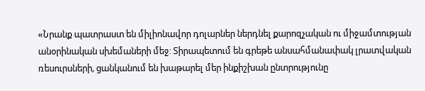«Նրանք պատրաստ են միլիոնավոր դոլարներ ներդնել քարոզչական ու միջամտության անօրինական սխեմաների մեջ: Տիրապետում են գրեթե անսահմանափակ լրատվական ռեսուրսների, ցանկանում են խաթարել մեր ինքիշխան ընտրությունը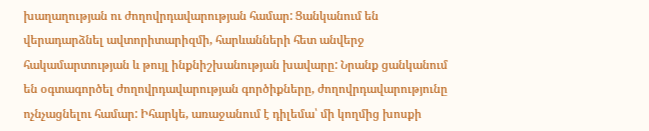խաղաղության ու ժողովրդավարության համար: Ցանկանում են վերադարձնել ավտորիտարիզմի, հարևանների հետ անվերջ հակամարտության և թույլ ինքնիշխանության խավարը: Նրանք ցանկանում են օգտագործել ժողովրդավարության գործիքները, ժողովրդավարությունը ոչնչացնելու համար: Իհարկե, առաջանում է դիլեմա՝ մի կողմից խոսքի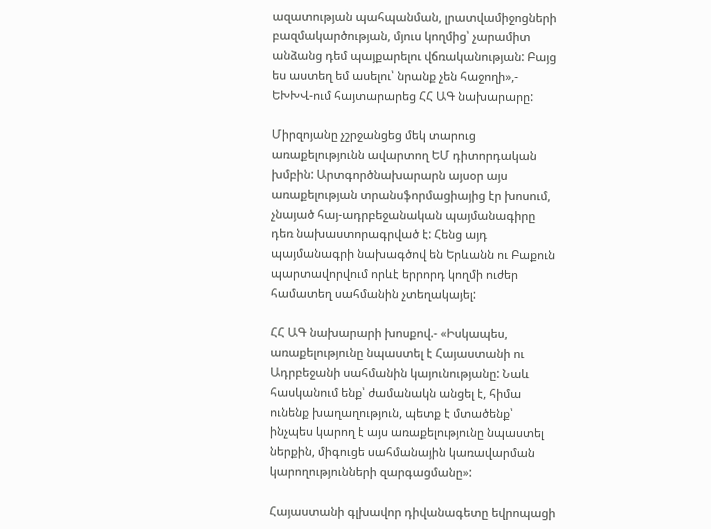ազատության պահպանման, լրատվամիջոցների բազմակարծության, մյուս կողմից՝ չարամիտ անձանց դեմ պայքարելու վճռականության: Բայց ես աստեղ եմ ասելու՝ նրանք չեն հաջողի»,- ԵԽԽՎ-ում հայտարարեց ՀՀ ԱԳ նախարարը:

Միրզոյանը չշրջանցեց մեկ տարուց առաքելությունն ավարտող ԵՄ դիտորդական խմբին: Արտգործնախարարն այսօր այս առաքելության տրանսֆորմացիայից էր խոսում, չնայած հայ-ադրբեջանական պայմանագիրը դեռ նախաստորագրված է: Հենց այդ պայմանագրի նախագծով են Երևանն ու Բաքուն պարտավորվում որևէ երրորդ կողմի ուժեր համատեղ սահմանին չտեղակայել:

ՀՀ ԱԳ նախարարի խոսքով.- «Իսկապես, առաքելությունը նպաստել է Հայաստանի ու Ադրբեջանի սահմանին կայունությանը: Նաև հասկանում ենք՝ ժամանակն անցել է, հիմա ունենք խաղաղություն, պետք է մտածենք՝ ինչպես կարող է այս առաքելությունը նպաստել ներքին, միգուցե սահմանային կառավարման կարողությունների զարգացմանը»:

Հայաստանի գլխավոր դիվանագետը եվրոպացի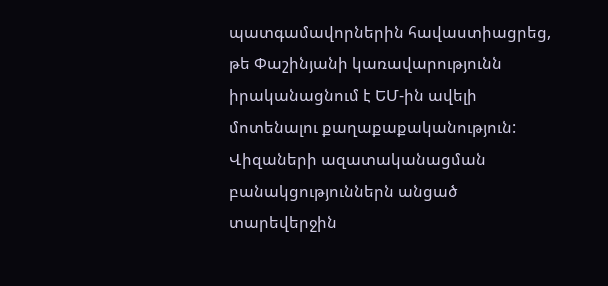պատգամավորներին հավաստիացրեց, թե Փաշինյանի կառավարությունն իրականացնում է ԵՄ-ին ավելի մոտենալու քաղաքաքականություն: Վիզաների ազատականացման բանակցություններն անցած տարեվերջին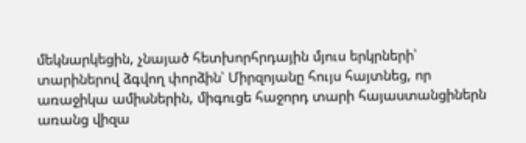մեկնարկեցին, չնայած հետխորհրդային մյուս երկրների՝ տարիներով ձգվող փորձին՝ Միրզոյանը հույս հայտնեց, որ առաջիկա ամիսներին, միգուցե հաջորդ տարի հայաստանցիներն առանց վիզա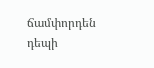ճամփորդեն դեպի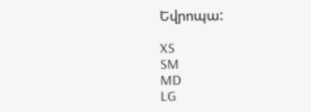Եվրոպա:

XS
SM
MD
LG